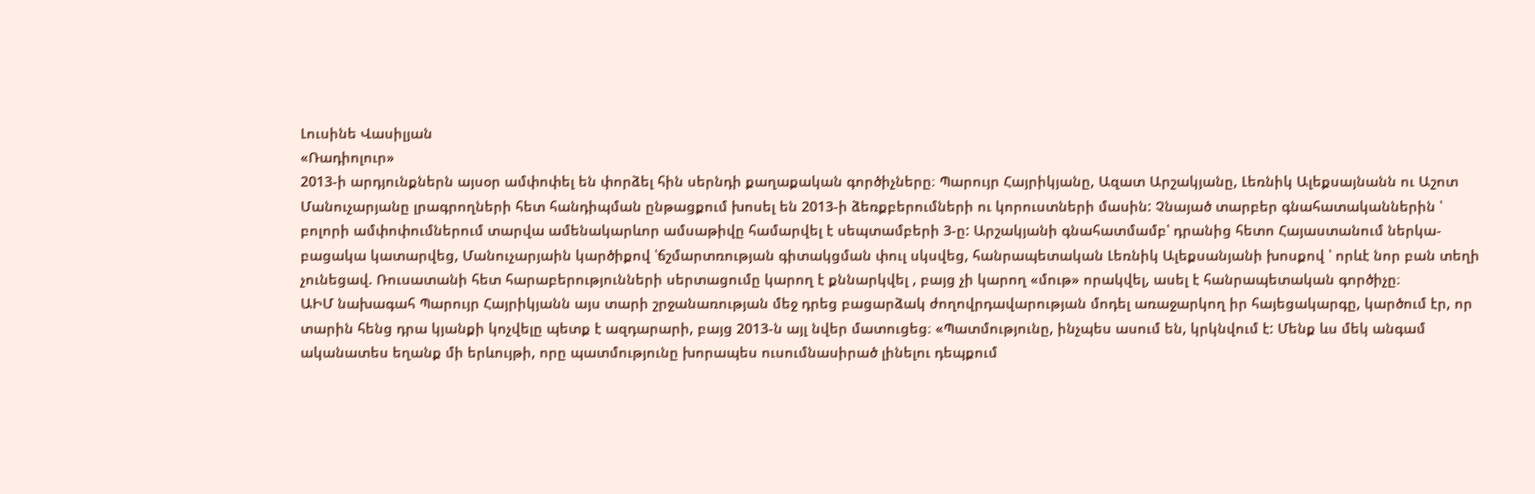Լուսինե Վասիլյան
«Ռադիոլուր»
2013-ի արդյունքներն այսօր ամփոփել են փորձել հին սերնդի քաղաքական գործիչները։ Պարույր Հայրիկյանը, Ազատ Արշակյանը, Լեռնիկ Ալեքսայնանն ու Աշոտ Մանուչարյանը լրագրողների հետ հանդիպման ընթացքում խոսել են 2013-ի ձեռքբերումների ու կորուստների մասին: Չնայած տարբեր գնահատականներին ՝ բոլորի ամփոփումներում տարվա ամենակարևոր ամսաթիվը համարվել է սեպտամբերի 3-ը: Արշակյանի գնահատմամբ՝ դրանից հետո Հայաստանում ներկա-բացակա կատարվեց, Մանուչարյաին կարծիքով ՝ճշմարտռության գիտակցման փուլ սկսվեց, հանրապետական Լեռնիկ Ալեքսանյանի խոսքով ՝ որևէ նոր բան տեղի չունեցավ. Ռուսատանի հետ հարաբերությունների սերտացումը կարող է քննարկվել , բայց չի կարող «մութ» որակվել, ասել է հանրապետական գործիչը։
ԱԻՄ նախագահ Պարույր Հայրիկյանն այս տարի շրջանառության մեջ դրեց բացարձակ ժողովրդավարության մոդել առաջարկող իր հայեցակարգը, կարծում էր, որ տարին հենց դրա կյանքի կոչվելը պետք է ազդարարի, բայց 2013-ն այլ նվեր մատուցեց։ «Պատմությունը, ինչպես ասում են, կրկնվում է: Մենք ևս մեկ անգամ ականատես եղանք մի երևույթի, որը պատմությունը խորապես ուսումնասիրած լինելու դեպքում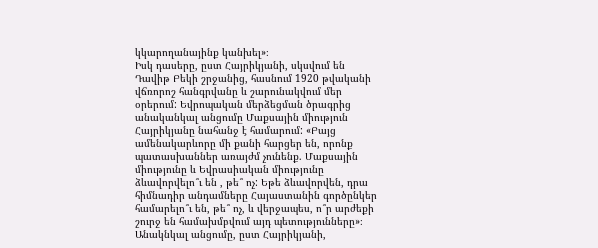կկարողանայինք կանխել»։
Իսկ դասերը, ըստ Հայրիկյանի, սկսվում են Դավիթ Բեկի շրջանից, հասնում 1920 թվականի վճռորոշ հանգրվանը և շարունակվում մեր օրերում: Եվրոպական մերձեցման ծրագրից անականկալ անցումը Մաքսային միություն Հայրիկյանը նահանջ է համարում: «Բայց ամենակարևորը մի քանի հարցեր են, որոնք պատասխաններ առայժմ չունենք. Մաքսային միությունը և Եվրասիական միությունը ձևավորվելո՞ւ են , թե՞ ոչ: Եթե ձևավորվեն, դրա հիմնադիր անդամները Հայաստանին գործընկեր համարելո՞ւ են, թե՞ ոչ, և վերջապես, ո՞ր արժեքի շուրջ են համախմբվում այդ պետությունները»։
Անակնկալ անցումը, ըստ Հայրիկյանի,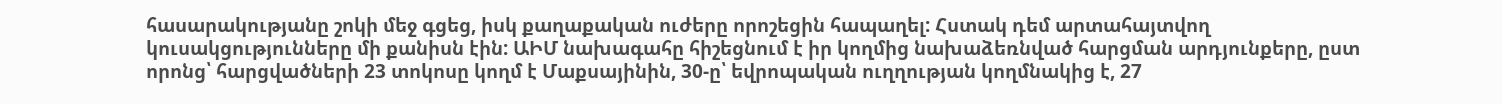հասարակությանը շոկի մեջ գցեց, իսկ քաղաքական ուժերը որոշեցին հապաղել: Հստակ դեմ արտահայտվող կուսակցությունները մի քանիսն էին: ԱԻՄ նախագահը հիշեցնում է իր կողմից նախաձեռնված հարցման արդյունքերը, ըստ որոնց՝ հարցվածների 23 տոկոսը կողմ է Մաքսայինին, 30-ը՝ եվրոպական ուղղության կողմնակից է, 27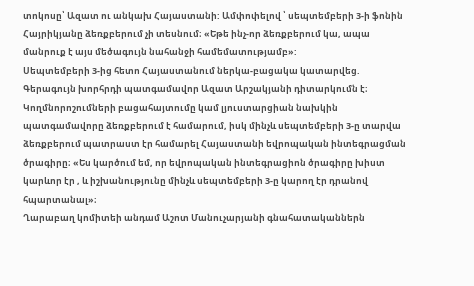տոկոսը՝ Ազատ ու անկախ Հայաստանի: Ամփոփելով ՝ սեպտեմբերի 3-ի ֆոնին Հայրիկյանը ձեռքբերում չի տեսնում։ «Եթե ինչ-որ ձեռքբերում կա, ապա մանրուք է այս մեծագույն նահանջի համեմատությամբ»:
Սեպտեմբերի 3-ից հետո Հայաստանում ներկա-բացակա կատարվեց. Գերագույն խորհրդի պատգամավոր Ազատ Արշակյանի դիտարկումն է։ Կողմնորոշումների բացահայտումը կամ լյուստարցիան նախկին պատգամավորը ձեռքբերում է համարում, իսկ մինչև սեպտեմբերի 3-ը տարվա ձեռքբերում պատրաստ էր համարել Հայաստանի եվրոպական ինտեգրացման ծրագիրը։ «Ես կարծում եմ, որ եվրոպական ինտեգրացիոն ծրագիրը խիստ կարևոր էր , և իշխանությունը մինչև սեպտեմբերի 3-ը կարող էր դրանով հպարտանալ»։
Ղարաբաղ կոմիտեի անդամ Աշոտ Մանուչարյանի գնահատականներն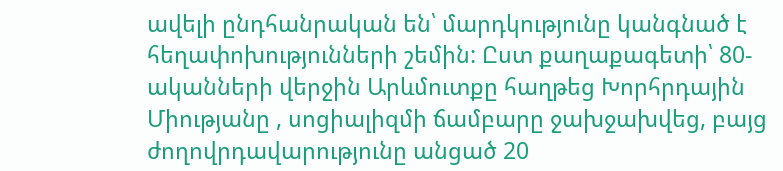ավելի ընդհանրական են՝ մարդկությունը կանգնած է հեղափոխությունների շեմին: Ըստ քաղաքագետի՝ 80-ականների վերջին Արևմուտքը հաղթեց Խորհրդային Միությանը , սոցիալիզմի ճամբարը ջախջախվեց, բայց ժողովրդավարությունը անցած 20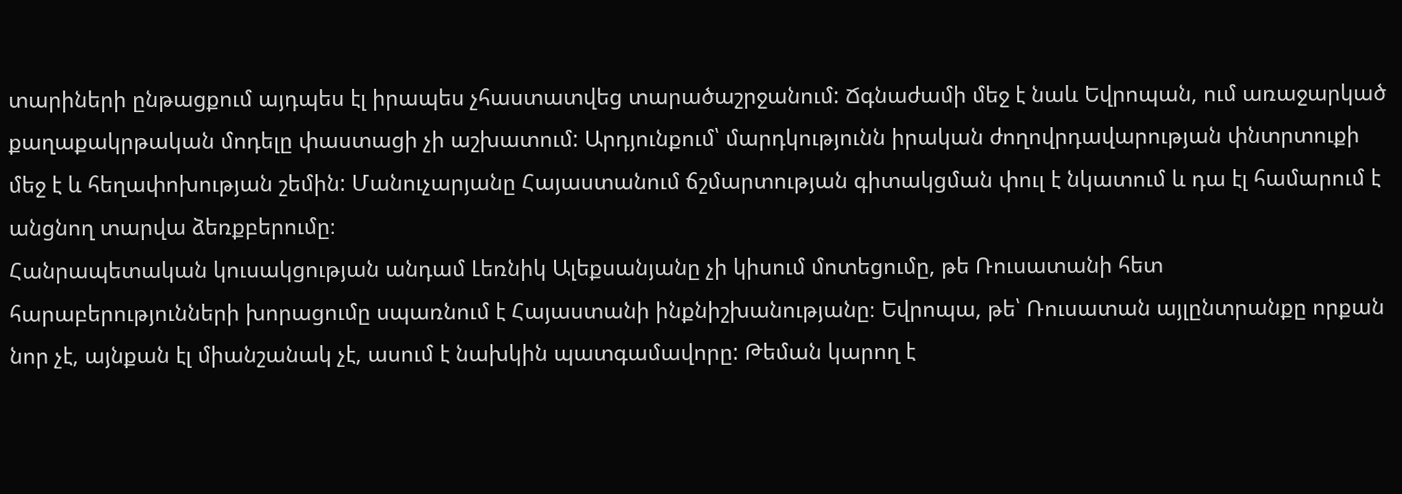տարիների ընթացքում այդպես էլ իրապես չհաստատվեց տարածաշրջանում: Ճգնաժամի մեջ է նաև Եվրոպան, ում առաջարկած քաղաքակրթական մոդելը փաստացի չի աշխատում: Արդյունքում՝ մարդկությունն իրական ժողովրդավարության փնտրտուքի մեջ է և հեղափոխության շեմին: Մանուչարյանը Հայաստանում ճշմարտության գիտակցման փուլ է նկատում և դա էլ համարում է անցնող տարվա ձեռքբերումը։
Հանրապետական կուսակցության անդամ Լեռնիկ Ալեքսանյանը չի կիսում մոտեցումը, թե Ռուսատանի հետ հարաբերությունների խորացումը սպառնում է Հայաստանի ինքնիշխանությանը։ Եվրոպա, թե՝ Ռուսատան այլընտրանքը որքան նոր չէ, այնքան էլ միանշանակ չէ, ասում է նախկին պատգամավորը: Թեման կարող է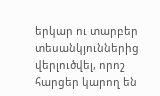երկար ու տարբեր տեսանկյուններից վերլուծվել, որոշ հարցեր կարող են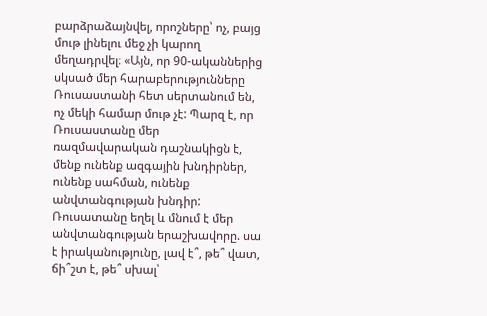բարձրաձայնվել, որոշները՝ ոչ, բայց մութ լինելու մեջ չի կարող մեղադրվել։ «Այն, որ 90-ականներից սկսած մեր հարաբերությունները Ռուսաստանի հետ սերտանում են, ոչ մեկի համար մութ չէ: Պարզ է, որ Ռուսաստանը մեր ռազմավարական դաշնակիցն է, մենք ունենք ազգային խնդիրներ, ունենք սահման, ունենք անվտանգության խնդիր: Ռուսատանը եղել և մնում է մեր անվտանգության երաշխավորը. սա է իրականությունը, լավ է՞, թե՞ վատ, ճի՞շտ է, թե՞ սխալ՝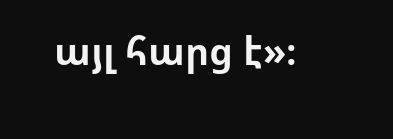այլ հարց է»։